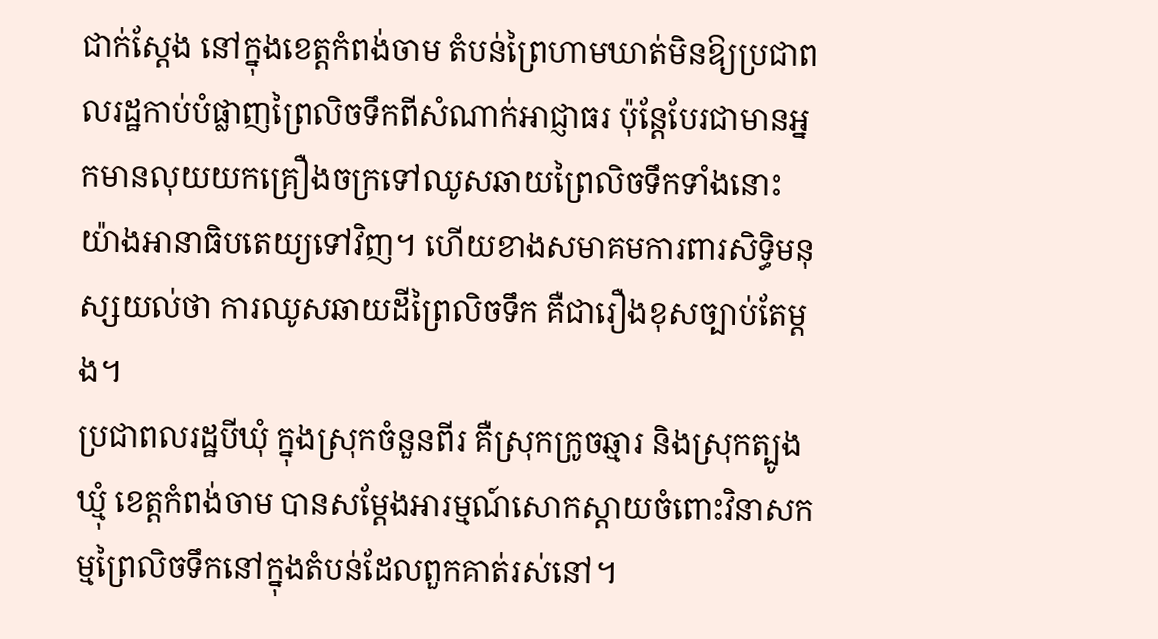ជាក់ស្តែង នៅក្នុងខេត្តកំពង់ចាម តំបន់ព្រៃហាមឃាត់មិនឱ្យប្រជាពលរដ្ឋកាប់បំផ្លាញព្រៃលិចទឹកពីសំណាក់អាជ្ញាធរ ប៉ុន្តែបែរជាមានអ្នកមានលុយយកគ្រឿងចក្រទៅឈូសឆាយព្រៃលិចទឹកទាំងនោះយ៉ាងអានាធិបតេយ្យទៅវិញ។ ហើយខាងសមាគមការពារសិទ្ធិមនុស្សយល់ថា ការឈូសឆាយដីព្រៃលិចទឹក គឺជារឿងខុសច្បាប់តែម្តង។
ប្រជាពលរដ្ឋបីឃុំ ក្នុងស្រុកចំនួនពីរ គឺស្រុកក្រូចឆ្មារ និងស្រុកត្បូងឃ្មុំ ខេត្តកំពង់ចាម បានសម្ដែងអារម្មណ៍សោកស្ដាយចំពោះវិនាសកម្មព្រៃលិចទឹកនៅក្នុងតំបន់ដែលពួកគាត់រស់នៅ។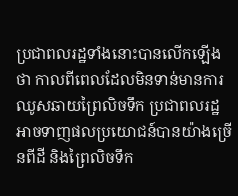ប្រជាពលរដ្ឋទាំងនោះបានលើកឡើងថា កាលពីពេលដែលមិនទាន់មានការឈូសឆាយព្រៃលិចទឹក ប្រជាពលរដ្ឋអាចទាញផលប្រយោជន៍បានយ៉ាងច្រើនពីដី និងព្រៃលិចទឹក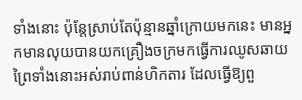ទាំងនោះ ប៉ុន្តែស្រាប់តែប៉ុន្មានឆ្នាំក្រោយមកនេះ មានអ្នកមានលុយបានយកគ្រឿងចក្រមកធ្វើការឈូសឆាយព្រៃទាំងនោះអស់រាប់ពាន់ហិកតារ ដែលធ្វើឱ្យពួ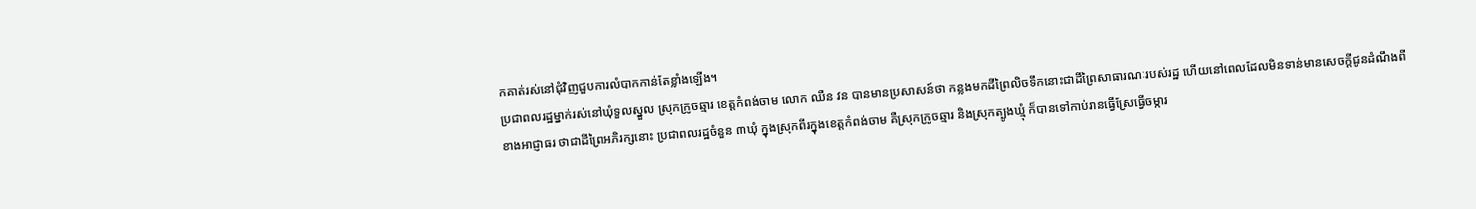កគាត់រស់នៅជុំវិញជួបការលំបាកកាន់តែខ្លាំងឡើង។
ប្រជាពលរដ្ឋម្នាក់រស់នៅឃុំទួលស្នួល ស្រុកក្រូចឆ្មារ ខេត្តកំពង់ចាម លោក ឈឺន វន បានមានប្រសាសន៍ថា កន្លងមកដីព្រៃលិចទឹកនោះជាដីព្រៃសាធារណៈរបស់រដ្ឋ ហើយនៅពេលដែលមិនទាន់មានសេចក្តីជូនដំណឹងពីខាងអាជ្ញាធរ ថាជាដីព្រៃអភិរក្សនោះ ប្រជាពលរដ្ឋចំនួន ៣ឃុំ ក្នុងស្រុកពីរក្នុងខេត្តកំពង់ចាម គឺស្រុកក្រូចឆ្មារ និងស្រុកត្បូងឃ្មុំ ក៏បានទៅកាប់រានធ្វើស្រែធ្វើចម្ការ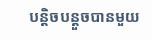បន្តិចបន្តួចបានមួយ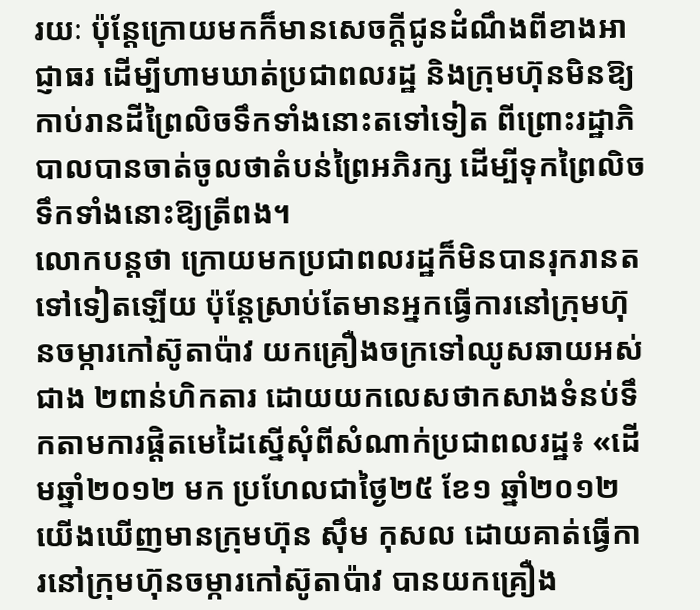រយៈ ប៉ុន្តែក្រោយមកក៏មានសេចក្តីជូនដំណឹងពីខាងអាជ្ញាធរ ដើម្បីហាមឃាត់ប្រជាពលរដ្ឋ និងក្រុមហ៊ុនមិនឱ្យកាប់រានដីព្រៃលិចទឹកទាំងនោះតទៅទៀត ពីព្រោះរដ្ឋាភិបាលបានចាត់ចូលថាតំបន់ព្រៃអភិរក្ស ដើម្បីទុកព្រៃលិចទឹកទាំងនោះឱ្យត្រីពង។
លោកបន្តថា ក្រោយមកប្រជាពលរដ្ឋក៏មិនបានរុករានតទៅទៀតឡើយ ប៉ុន្តែស្រាប់តែមានអ្នកធ្វើការនៅក្រុមហ៊ុនចម្ការកៅស៊ូតាប៉ាវ យកគ្រឿងចក្រទៅឈូសឆាយអស់ជាង ២ពាន់ហិកតារ ដោយយកលេសថាកសាងទំនប់ទឹកតាមការផ្ដិតមេដៃស្នើសុំពីសំណាក់ប្រជាពលរដ្ឋ៖ «ដើមឆ្នាំ២០១២ មក ប្រហែលជាថ្ងៃ២៥ ខែ១ ឆ្នាំ២០១២ យើងឃើញមានក្រុមហ៊ុន ស៊ឹម កុសល ដោយគាត់ធ្វើការនៅក្រុមហ៊ុនចម្ការកៅស៊ូតាប៉ាវ បានយកគ្រឿង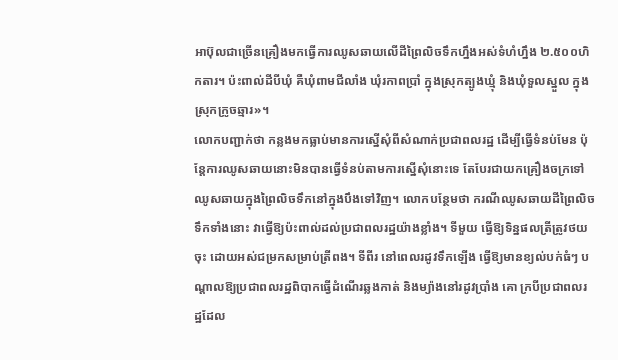អាប៊ុលជាច្រើនគ្រឿងមកធ្វើការឈូសឆាយលើដីព្រៃលិចទឹកហ្នឹងអស់ទំហំហ្នឹង ២.៥០០ហិកតារ។ ប៉ះពាល់ដីបីឃុំ គឺឃុំពាមជីលាំង ឃុំរកាពប្រាំ ក្នុងស្រុកត្បូងឃ្មុំ និងឃុំទួលស្នួល ក្នុងស្រុកក្រូចឆ្មារ»។
លោកបញ្ជាក់ថា កន្លងមកធ្លាប់មានការស្នើសុំពីសំណាក់ប្រជាពលរដ្ឋ ដើម្បីធ្វើទំនប់មែន ប៉ុន្តែការឈូសឆាយនោះមិនបានធ្វើទំនប់តាមការស្នើសុំនោះទេ តែបែរជាយកគ្រឿងចក្រទៅឈូសឆាយក្នុងព្រៃលិចទឹកនៅក្នុងបឹងទៅវិញ។ លោកបន្ថែមថា ករណីឈូសឆាយដីព្រៃលិចទឹកទាំងនោះ វាធ្វើឱ្យប៉ះពាល់ដល់ប្រជាពលរដ្ឋយ៉ាងខ្លាំង។ ទីមួយ ធ្វើឱ្យទិន្នផលត្រីត្រូវថយចុះ ដោយអស់ជម្រកសម្រាប់ត្រីពង។ ទីពីរ នៅពេលរដូវទឹកឡើង ធ្វើឱ្យមានខ្យល់បក់ធំៗ បណ្ដាលឱ្យប្រជាពលរដ្ឋពិបាកធ្វើដំណើរឆ្លងកាត់ និងម្យ៉ាងនៅរដូវប្រាំង គោ ក្របីប្រជាពលរដ្ឋដែល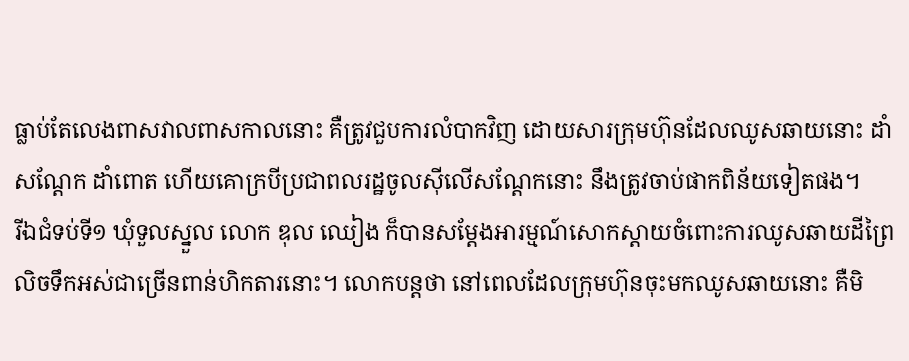ធ្លាប់តែលេងពាសវាលពាសកាលនោះ គឺត្រូវជួបការលំបាកវិញ ដោយសារក្រុមហ៊ុនដែលឈូសឆាយនោះ ដាំសណ្ដែក ដាំពោត ហើយគោក្របីប្រជាពលរដ្ឋចូលស៊ីលើសណ្ដែកនោះ នឹងត្រូវចាប់ផាកពិន័យទៀតផង។
រីឯជំទប់ទី១ ឃុំទួលស្នួល លោក ឌុល ឈៀង ក៏បានសម្ដែងអារម្មណ៍សោកស្ដាយចំពោះការឈូសឆាយដីព្រៃលិចទឹកអស់ជាច្រើនពាន់ហិកតារនោះ។ លោកបន្តថា នៅពេលដែលក្រុមហ៊ុនចុះមកឈូសឆាយនោះ គឺមិ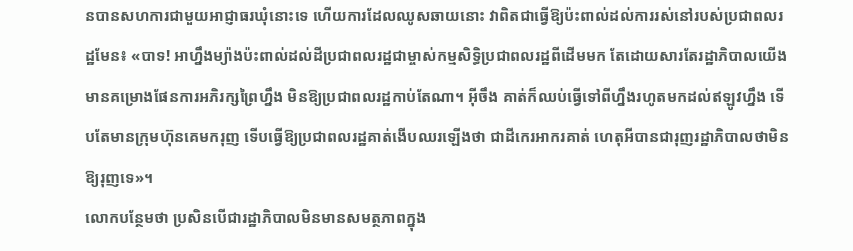នបានសហការជាមួយអាជ្ញាធរឃុំនោះទេ ហើយការដែលឈូសឆាយនោះ វាពិតជាធ្វើឱ្យប៉ះពាល់ដល់ការរស់នៅរបស់ប្រជាពលរដ្ឋមែន៖ «បាទ! អាហ្នឹងម្យ៉ាងប៉ះពាល់ដល់ដីប្រជាពលរដ្ឋជាម្ចាស់កម្មសិទ្ធិប្រជាពលរដ្ឋពីដើមមក តែដោយសារតែរដ្ឋាភិបាលយើងមានគម្រោងផែនការអភិរក្សព្រៃហ្នឹង មិនឱ្យប្រជាពលរដ្ឋកាប់តែណា។ អ៊ីចឹង គាត់ក៏ឈប់ធ្វើទៅពីហ្នឹងរហូតមកដល់ឥឡូវហ្នឹង ទើបតែមានក្រុមហ៊ុនគេមករុញ ទើបធ្វើឱ្យប្រជាពលរដ្ឋគាត់ងើបឈរឡើងថា ជាដីកេរអាករគាត់ ហេតុអីបានជារុញរដ្ឋាភិបាលថាមិនឱ្យរុញទេ»។
លោកបន្ថែមថា ប្រសិនបើជារដ្ឋាភិបាលមិនមានសមត្ថភាពក្នុង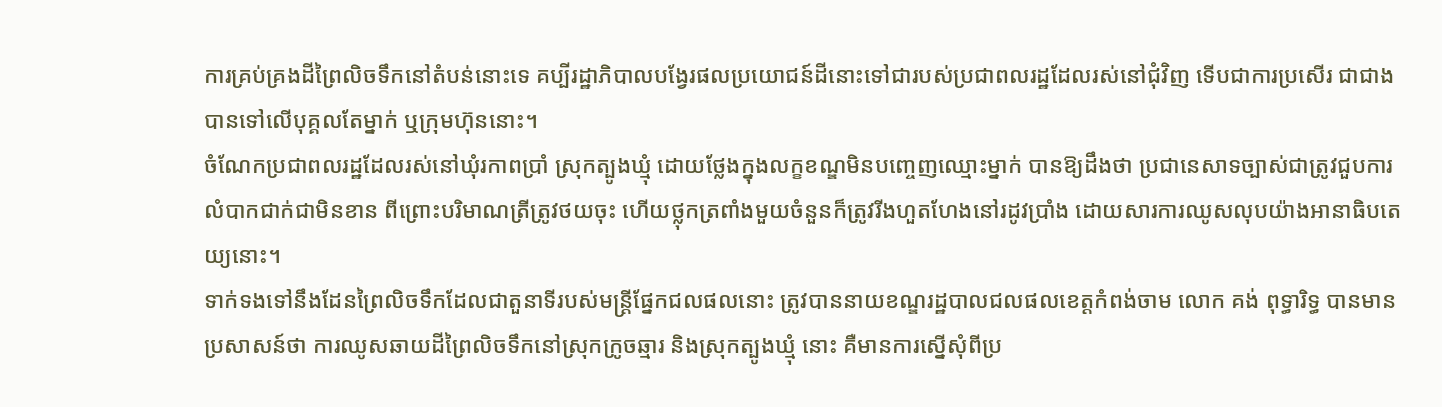ការគ្រប់គ្រងដីព្រៃលិចទឹកនៅតំបន់នោះទេ គប្បីរដ្ឋាភិបាលបង្វែរផលប្រយោជន៍ដីនោះទៅជារបស់ប្រជាពលរដ្ឋដែលរស់នៅជុំវិញ ទើបជាការប្រសើរ ជាជាងបានទៅលើបុគ្គលតែម្នាក់ ឬក្រុមហ៊ុននោះ។
ចំណែកប្រជាពលរដ្ឋដែលរស់នៅឃុំរកាពប្រាំ ស្រុកត្បូងឃ្មុំ ដោយថ្លែងក្នុងលក្ខខណ្ឌមិនបញ្ចេញឈ្មោះម្នាក់ បានឱ្យដឹងថា ប្រជានេសាទច្បាស់ជាត្រូវជួបការលំបាកជាក់ជាមិនខាន ពីព្រោះបរិមាណត្រីត្រូវថយចុះ ហើយថ្លុកត្រពាំងមួយចំនួនក៏ត្រូវរីងហួតហែងនៅរដូវប្រាំង ដោយសារការឈូសលុបយ៉ាងអានាធិបតេយ្យនោះ។
ទាក់ទងទៅនឹងដែនព្រៃលិចទឹកដែលជាតួនាទីរបស់មន្ត្រីផ្នែកជលផលនោះ ត្រូវបាននាយខណ្ឌរដ្ឋបាលជលផលខេត្តកំពង់ចាម លោក គង់ ពុទ្ធារិទ្ធ បានមានប្រសាសន៍ថា ការឈូសឆាយដីព្រៃលិចទឹកនៅស្រុកក្រូចឆ្មារ និងស្រុកត្បូងឃ្មុំ នោះ គឺមានការស្នើសុំពីប្រ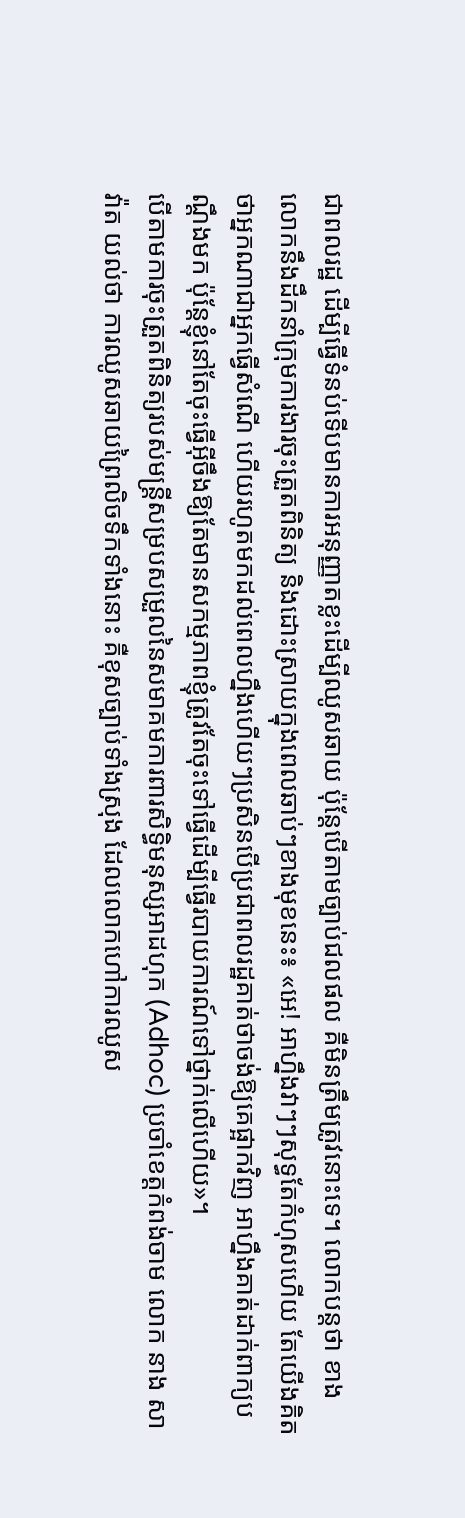ជាពលរដ្ឋ ដើម្បីធ្វើទំនប់ទើបមានការអនុញ្ញាតខ្លះដើម្បីឈូសឆាយ ប៉ុន្តែបើតាមច្បាប់ជលផល គឺមិនត្រឹមត្រូវនោះទេ។ លោកបន្តថា ខាងលោកនឹងដឹកនាំក្រុមការងារចុះត្រួតពិនិត្យ និងដោះស្រាយក្នុងពេលឆាប់ៗខាងមុខនេះ៖ «អេ! អាហ្នឹងវាៗៗសុទ្ធតែកំហុសហើយ តែយើងគិតថាអ្នកណាជាអ្នកធ្វើសំណើ ហើយរហូតមកដល់ពេលហ្នឹងហើយៗប្រសិនបើប្រជាពលរដ្ឋគាត់ថាចង់ឱ្យគេផ្អាកវិញ អាហ្នឹងគាត់ដាក់ពាក្យបណ្ដឹងមក ប៉ុន្តែខ្ញុំនៅតែចុះធ្វើអ៊ីចឹងឱ្យតែមានសកម្មភាពខ្ញុំត្រូវតែចុះទៅធ្វើដើម្បីធ្វើរបាយការណ៍ទៅថ្នាក់លើហើយ»។
បើតាមការចុះត្រួតពិនិត្យរបស់មន្ត្រីសម្របសម្រួលនៃសមាគមការពារសិទ្ធិមនុស្សអាដហុក (Adhoc) ប្រចាំខេត្តកំពង់ចាម លោក នាង សាវ៉ាត យល់ថា ការឈូសឆាយព្រៃលិចទឹកទាំងនោះ គឺខុសច្បាប់ទាំងស្រុង ដែលលោកហៅការឈូស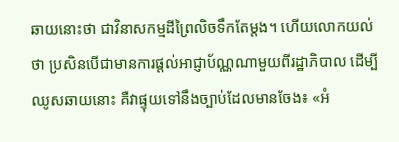ឆាយនោះថា ជាវិនាសកម្មដីព្រៃលិចទឹកតែម្តង។ ហើយលោកយល់ថា ប្រសិនបើជាមានការផ្តល់អាជ្ញាប័ណ្ណណាមួយពីរដ្ឋាភិបាល ដើម្បីឈូសឆាយនោះ គឺវាផ្ទុយទៅនឹងច្បាប់ដែលមានចែង៖ «អំ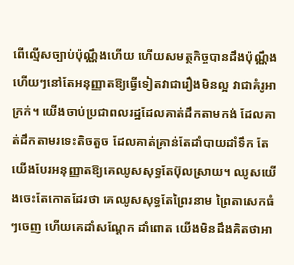ពើល្មើសច្បាប់ប៉ុណ្ណឹងហើយ ហើយសមត្ថកិច្ចបានដឹងប៉ុណ្ណឹងហើយៗនៅតែអនុញ្ញាតឱ្យធ្វើទៀតវាជារឿងមិនល្អ វាជាគំរូអាក្រក់។ យើងចាប់ប្រជាពលរដ្ឋដែលគាត់ដឹកតាមកង់ ដែលគាត់ដឹកតាមរទេះតិចតួច ដែលគាត់គ្រាន់តែដាំបាយដាំទឹក តែយើងបែរអនុញ្ញាតឱ្យគេឈូសសុទ្ធតែប៊ុលស្រាយ។ ឈូសយើងចេះតែកោតដែរថា គេឈូសសុទ្ធតែព្រៃរនាម ព្រៃតាសេកធំៗចេញ ហើយគេដាំសណ្ដែក ដាំពោត យើងមិនដឹងគិតថាអា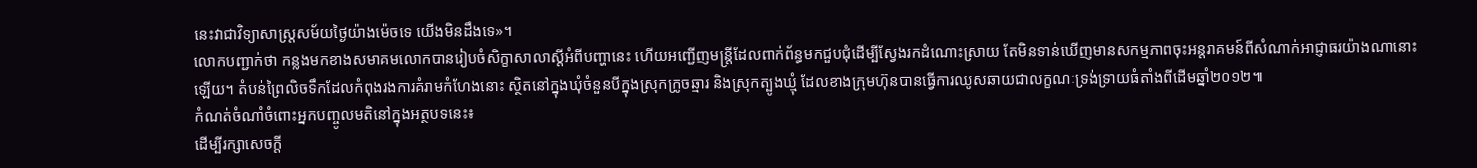នេះវាជាវិទ្យាសាស្ត្រសម័យថ្ងៃយ៉ាងម៉េចទេ យើងមិនដឹងទេ»។
លោកបញ្ជាក់ថា កន្លងមកខាងសមាគមលោកបានរៀបចំសិក្ខាសាលាស្តីអំពីបញ្ហានេះ ហើយអញ្ជើញមន្ត្រីដែលពាក់ព័ន្ធមកជួបជុំដើម្បីស្វែងរកដំណោះស្រាយ តែមិនទាន់ឃើញមានសកម្មភាពចុះអន្តរាគមន៍ពីសំណាក់អាជ្ញាធរយ៉ាងណានោះឡើយ។ តំបន់ព្រៃលិចទឹកដែលកំពុងរងការគំរាមកំហែងនោះ ស្ថិតនៅក្នុងឃុំចំនួនបីក្នុងស្រុកក្រូចឆ្មារ និងស្រុកត្បូងឃ្មុំ ដែលខាងក្រុមហ៊ុនបានធ្វើការឈូសឆាយជាលក្ខណៈទ្រង់ទ្រាយធំតាំងពីដើមឆ្នាំ២០១២៕
កំណត់ចំណាំចំពោះអ្នកបញ្ចូលមតិនៅក្នុងអត្ថបទនេះ៖
ដើម្បីរក្សាសេចក្ដី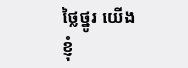ថ្លៃថ្នូរ យើងខ្ញុំ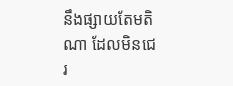នឹងផ្សាយតែមតិណា ដែលមិនជេរ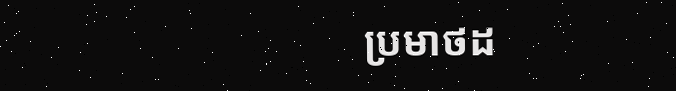ប្រមាថដ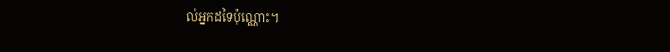ល់អ្នកដទៃប៉ុណ្ណោះ។